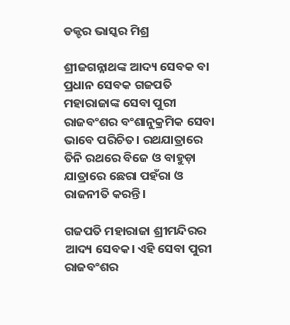ଡକ୍ଟର ଭାସ୍କର ମିଶ୍ର

ଶ୍ରୀଜଗନ୍ନାଥଙ୍କ ଆଦ୍ୟ ସେବକ ବା ପ୍ରଧାନ ସେବକ ଗଜପତି ମହାରାଜାଙ୍କ ସେବା ପୁରୀ ରାଜବଂଶର ବଂଶାନୁକ୍ରମିକ ସେବା ଭାବେ ପରିଚିତ। ରଥଯାତ୍ରାରେ ତିନି ରଥରେ ବିଜେ ଓ ବାହୁଡ଼ା ଯାତ୍ରାରେ ଛେରା ପହଁରା ଓ ରାଜନୀତି କରନ୍ତି।

ଗଜପତି ମହାରାଜା ଶ୍ରୀମନ୍ଦିରର ଆଦ୍ୟ ସେବକ। ଏହି ସେବା ପୁରୀ ରାଜବଂଶର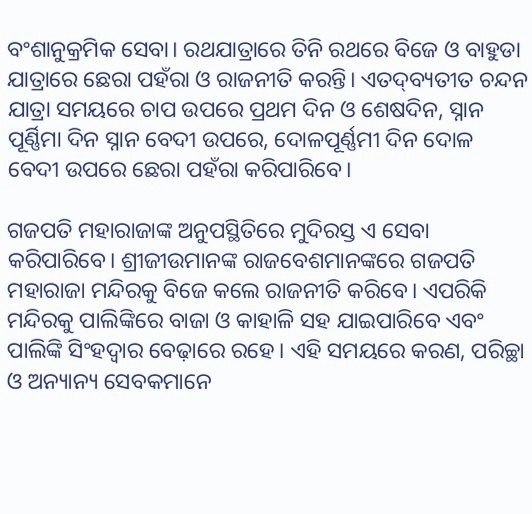ବଂଶାନୁକ୍ରମିକ ସେବା। ରଥଯାତ୍ରାରେ ତିନି ରଥରେ ବିଜେ ଓ ବାହୁଡା ଯାତ୍ରାରେ ଛେରା ପହଁରା ଓ ରାଜନୀତି କରନ୍ତି। ଏତଦ୍‌ବ୍ୟତୀତ ଚନ୍ଦନ ଯାତ୍ରା ସମୟରେ ଚାପ ଉପରେ ପ୍ରଥମ ଦିନ ଓ ଶେଷଦିନ, ସ୍ନାନ ପୂର୍ଣ୍ଣିମା ଦିନ ସ୍ନାନ ବେଦୀ ଉପରେ, ଦୋଳପୂର୍ଣ୍ଣମୀ ଦିନ ଦୋଳ ବେଦୀ ଉପରେ ଛେରା ପହଁରା କରିପାରିବେ।

ଗଜପତି ମହାରାଜାଙ୍କ ଅନୁପସ୍ଥିତିରେ ମୁଦିରସ୍ତ ଏ ସେବା କରିପାରିବେ। ଶ୍ରୀଜୀଉମାନଙ୍କ ରାଜବେଶମାନଙ୍କରେ ଗଜପତି ମହାରାଜା ମନ୍ଦିରକୁ ବିଜେ କଲେ ରାଜନୀତି କରିବେ। ଏପରିକି ମନ୍ଦିରକୁ ପାଲିଙ୍କିରେ ବାଜା ଓ କାହାଳି ସହ ଯାଇପାରିବେ ଏବଂ ପାଲିଙ୍କି ସିଂହଦ୍ୱାର ବେଢ଼ାରେ ରହେ। ଏହି ସମୟରେ କରଣ, ପରିଚ୍ଛା ଓ ଅନ୍ୟାନ୍ୟ ସେବକମାନେ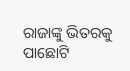ରାଜାଙ୍କୁ ଭିତରକୁ ପାଛୋଟି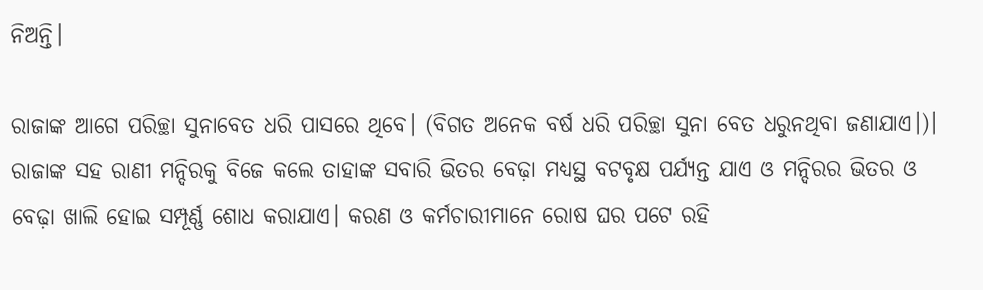ନିଅନ୍ତି।

ରାଜାଙ୍କ ଆଗେ ପରିଚ୍ଛା ସୁନାବେତ ଧରି ପାସରେ ଥିବେ। (ବିଗତ ଅନେକ ବର୍ଷ ଧରି ପରିଚ୍ଛା ସୁନା ବେତ ଧରୁନଥିବା ଜଣାଯାଏ।)। ରାଜାଙ୍କ ସହ ରାଣୀ ମନ୍ଦିରକୁ ବିଜେ କଲେ ତାହାଙ୍କ ସବାରି ଭିତର ବେଢ଼ା ମଧ୍ୟସ୍ଥ ବଟବୃକ୍ଷ ପର୍ଯ୍ୟନ୍ତ ଯାଏ ଓ ମନ୍ଦିରର ଭିତର ଓ ବେଢ଼ା ଖାଲି ହୋଇ ସମ୍ପୂର୍ଣ୍ଣ ଶୋଧ କରାଯାଏ। କରଣ ଓ କର୍ମଚାରୀମାନେ ରୋଷ ଘର ପଟେ ରହି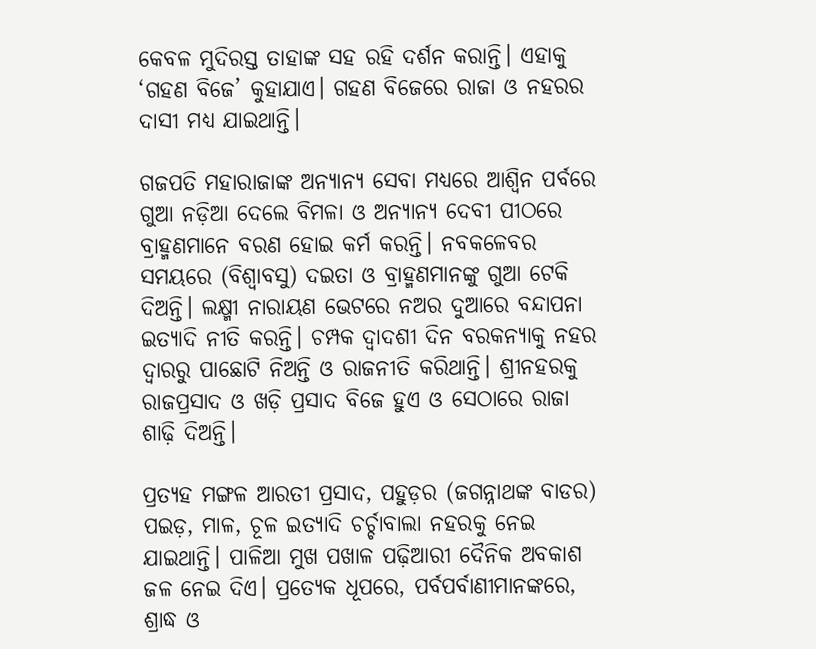କେବଳ ମୁଦିରସ୍ତ ତାହାଙ୍କ ସହ ରହି ଦର୍ଶନ କରାନ୍ତି। ଏହାକୁ ‘ଗହଣ ବିଜେ’ କୁହାଯାଏ। ଗହଣ ବିଜେରେ ରାଜା ଓ ନହରର ଦାସୀ ମଧ୍ୟ ଯାଇଥାନ୍ତି।

ଗଜପତି ମହାରାଜାଙ୍କ ଅନ୍ୟାନ୍ୟ ସେବା ମଧ୍ୟରେ ଆଶ୍ୱିନ ପର୍ବରେ ଗୁଆ ନଡ଼ିଆ ଦେଲେ ବିମଳା ଓ ଅନ୍ୟାନ୍ୟ ଦେବୀ ପୀଠରେ ବ୍ରାହ୍ମଣମାନେ ବରଣ ହୋଇ କର୍ମ କରନ୍ତି। ନବକଳେବର ସମୟରେ (ବିଶ୍ୱାବସୁ) ଦଇତା ଓ ବ୍ରାହ୍ମଣମାନଙ୍କୁ ଗୁଆ ଟେକି ଦିଅନ୍ତି। ଲକ୍ଷ୍ମୀ ନାରାୟଣ ଭେଟରେ ନଅର ଦୁଆରେ ବନ୍ଦାପନା ଇତ୍ୟାଦି ନୀତି କରନ୍ତି। ଚମ୍ପକ ଦ୍ୱାଦଶୀ ଦିନ ବରକନ୍ୟାକୁ ନହର ଦ୍ୱାରରୁ ପାଛୋଟି ନିଅନ୍ତି ଓ ରାଜନୀତି କରିଥାନ୍ତି। ଶ୍ରୀନହରକୁ ରାଜପ୍ରସାଦ ଓ ଖଡ଼ି ପ୍ରସାଦ ବିଜେ ହୁଏ ଓ ସେଠାରେ ରାଜା ଶାଢ଼ି ଦିଅନ୍ତି।

ପ୍ରତ୍ୟହ ମଙ୍ଗଳ ଆରତୀ ପ୍ରସାଦ, ପହୁଡ଼ର (ଜଗନ୍ନାଥଙ୍କ ବାଡର) ପଇଡ଼, ମାଳ, ଚୂଳ ଇତ୍ୟାଦି ଚର୍ଚ୍ଚାବାଲା ନହରକୁ ନେଇ ଯାଇଥାନ୍ତି। ପାଳିଆ ମୁଖ ପଖାଳ ପଢ଼ିଆରୀ ଦୈନିକ ଅବକାଶ ଜଳ ନେଇ ଦିଏ। ପ୍ରତ୍ୟେକ ଧୂପରେ, ପର୍ବପର୍ବାଣୀମାନଙ୍କରେ, ଶ୍ରାଦ୍ଧ ଓ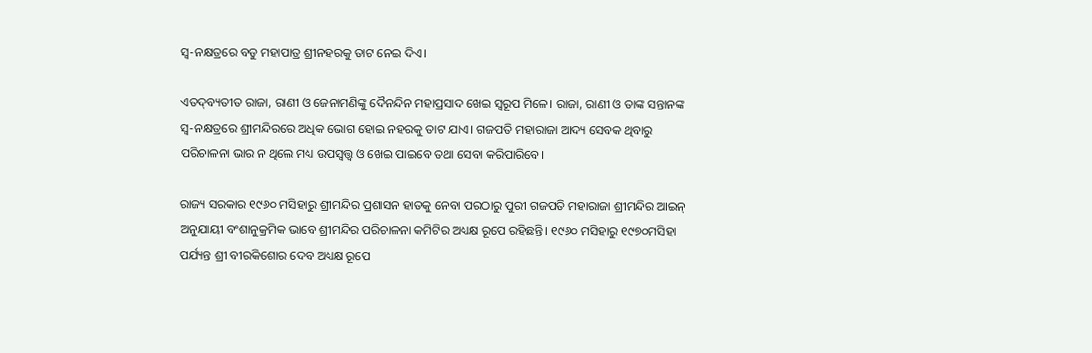ସ୍ୱ-ନକ୍ଷତ୍ରରେ ବଡୁ ମହାପାତ୍ର ଶ୍ରୀନହରକୁ ତାଟ ନେଇ ଦିଏ।

ଏତଦ୍‌ବ୍ୟତୀତ ରାଜା, ରାଣୀ ଓ ଜେନାମଣିଙ୍କୁ ଦୈନନ୍ଦିନ ମହାପ୍ରସାଦ ଖେଇ ସ୍ୱରୂପ ମିଳେ। ରାଜା, ରାଣୀ ଓ ତାଙ୍କ ସନ୍ତାନଙ୍କ ସ୍ୱ-ନକ୍ଷତ୍ରରେ ଶ୍ରୀମନ୍ଦିରରେ ଅଧିକ ଭୋଗ ହୋଇ ନହରକୁ ତାଟ ଯାଏ। ଗଜପତି ମହାରାଜା ଆଦ୍ୟ ସେବକ ଥିବାରୁ ପରିଚାଳନା ଭାର ନ ଥିଲେ ମଧ୍ୟ ଉପସ୍ୱତ୍ତ୍ୱ ଓ ଖେଇ ପାଇବେ ତଥା ସେବା କରିପାରିବେ।

ରାଜ୍ୟ ସରକାର ୧୯୬୦ ମସିହାରୁ ଶ୍ରୀମନ୍ଦିର ପ୍ରଶାସନ ହାତକୁ ନେବା ପରଠାରୁ ପୁରୀ ଗଜପତି ମହାରାଜା ଶ୍ରୀମନ୍ଦିର ଆଇନ୍ ଅନୁଯାୟୀ ବଂଶାନୁକ୍ରମିକ ଭାବେ ଶ୍ରୀମନ୍ଦିର ପରିଚାଳନା କମିଟିର ଅଧ୍ୟକ୍ଷ ରୂପେ ରହିଛନ୍ତି। ୧୯୬୦ ମସିହାରୁ ୧୯୭୦ମସିହା ପର୍ଯ୍ୟନ୍ତ ଶ୍ରୀ ବୀରକିଶୋର ଦେବ ଅଧ୍ୟକ୍ଷ ରୂପେ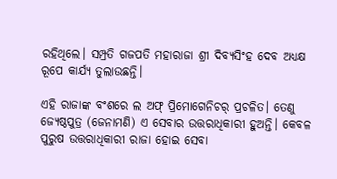ରହିଥିଲେ। ସମ୍ପ୍ରତି ଗଜପତି ମହାରାଜା ଶ୍ରୀ ଦିବ୍ୟସିଂହ ଦେବ ଅଧ୍ୟକ୍ଷ ରୂପେ କାର୍ଯ୍ୟ ତୁଲାଉଛନ୍ତି।

ଏହି ରାଜାଙ୍କ ବଂଶରେ ଲ ଅଫ୍ ପ୍ରିମୋଗେନିଚର୍ ପ୍ରଚଳିତ। ତେଣୁ ଜ୍ୟେଷ୍ଠପୁତ୍ର (ଜେନାମଣି) ଏ ସେବାର ଉତ୍ତରାଧିକାରୀ ହୁଅନ୍ତି। କେବଳ ପୁରୁଷ ଉତ୍ତରାଧିକାରୀ ରାଜା ହୋଇ ସେବା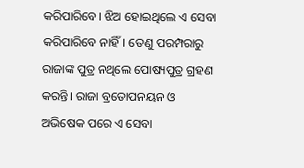କରିପାରିବେ। ଝିଅ ହୋ‍ଇଥିଲେ ଏ ସେବା କରିପାରିବେ ନାହିଁ। ତେଣୁ ପରମ୍ପରାରୁ ରାଜାଙ୍କ ପୁତ୍ର ନଥିଲେ ପୋଷ୍ୟପୁତ୍ର ଗ୍ରହଣ କରନ୍ତି। ରାଜା ବ୍ରତୋପନୟନ ଓ ଅଭିଷେକ ପରେ ଏ ସେବା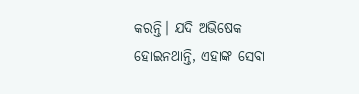କରନ୍ତି। ଯଦି ଅଭିଷେକ ହୋଇନଥାନ୍ତି, ଏହାଙ୍କ ସେବା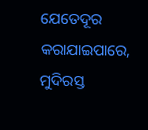ଯେତେଦୂର କରାଯାଇପାରେ, ମୁଦିରସ୍ତ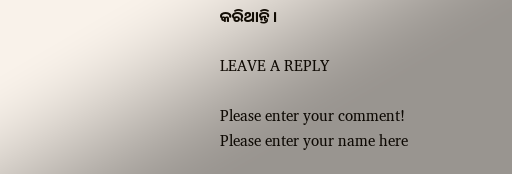କରିଥାନ୍ତି।

LEAVE A REPLY

Please enter your comment!
Please enter your name here